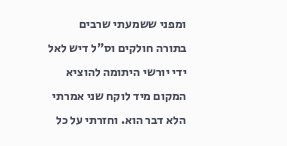ומפני ששמעתי שרבים בתורה חולקים וס"ל דיש לאל ידי יורשי היתומה להוציא המקום מיד לוקח שני אמרתי הלא דבר הוא. וחזרתי על כל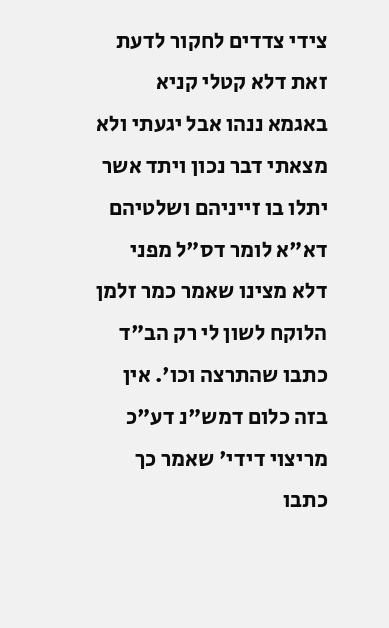צידי צדדים לחקור לדעת זאת דלא קטלי קניא באגמא ננהו אבל יגעתי ולא מצאתי דבר נכון ויתד אשר יתלו בו זייניהם ושלטיהם דא"א לומר דס"ל מפני דלא מצינו שאמר כמר זלמן הלוקח לשון לי רק הב"ד כתבו שהתרצה וכו'. אין בזה כלום דמש"נ דע"כ מריצוי דידי' שאמר כך כתבו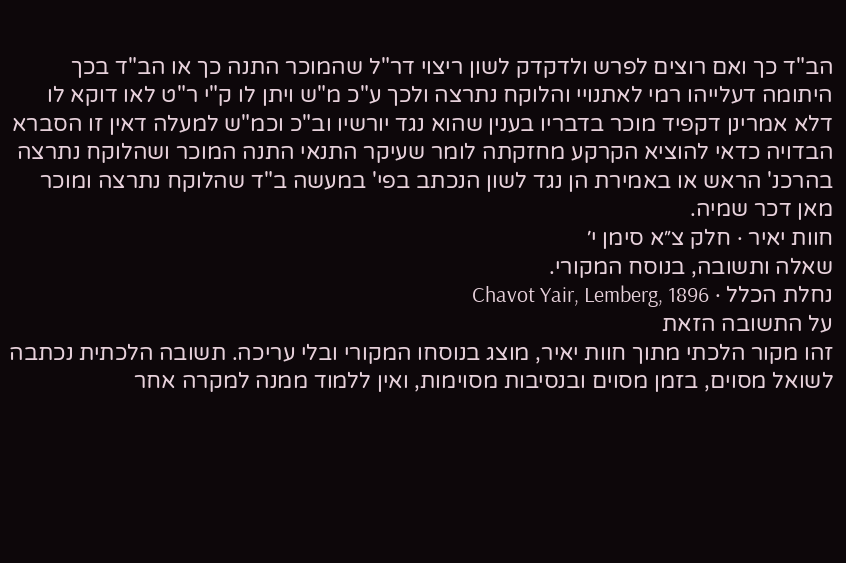הב"ד כך ואם רוצים לפרש ולדקדק לשון ריצוי דר"ל שהמוכר התנה כך או הב"ד בכך היתומה דעלייהו רמי לאתנויי והלוקח נתרצה ולכך ע"כ מ"ש ויתן לו ק"י ר"ט לאו דוקא לו דלא אמרינן דקפיד מוכר בדבריו בענין שהוא נגד יורשיו וב"כ וכמ"ש למעלה דאין זו הסברא הבדויה כדאי להוציא הקרקע מחזקתה לומר שעיקר התנאי התנה המוכר ושהלוקח נתרצה בהרכנ' הראש או באמירת הן נגד לשון הנכתב בפי' במעשה ב"ד שהלוקח נתרצה ומוכר מאן דכר שמיה.
חוות יאיר · חלק צ״א סימן י׳
שאלה ותשובה, בנוסח המקורי.
נחלת הכלל · Chavot Yair, Lemberg, 1896
על התשובה הזאת
זהו מקור הלכתי מתוך חוות יאיר, מוצג בנוסחו המקורי ובלי עריכה. תשובה הלכתית נכתבה לשואל מסוים, בזמן מסוים ובנסיבות מסוימות, ואין ללמוד ממנה למקרה אחר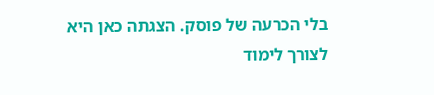בלי הכרעה של פוסק. הצגתה כאן היא לצורך לימוד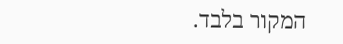המקור בלבד.